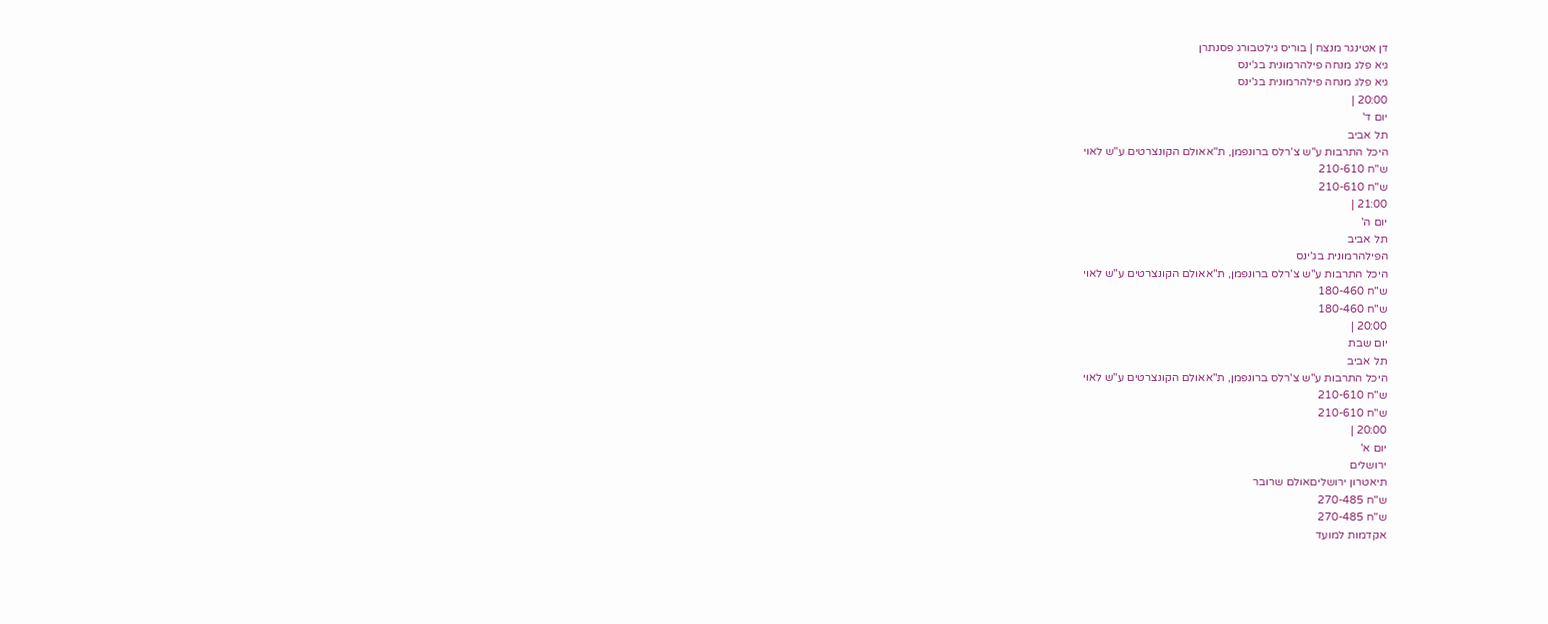דן אטינגר מנצח | בוריס גילטבורג פסנתרן
גיא פלג מנחה פילהרמונית בג'ינס
גיא פלג מנחה פילהרמונית בג'ינס
20:00 |
יום ד'
תל אביב
היכל התרבות ע"ש צ'רלס ברונפמן, ת"אאולם הקונצרטים ע"ש לאוי
ש"ח 210-610
ש"ח 210-610
21:00 |
יום ה'
תל אביב
הפילהרמונית בג'ינס
היכל התרבות ע"ש צ'רלס ברונפמן, ת"אאולם הקונצרטים ע"ש לאוי
ש"ח 180-460
ש"ח 180-460
20:00 |
יום שבת
תל אביב
היכל התרבות ע"ש צ'רלס ברונפמן, ת"אאולם הקונצרטים ע"ש לאוי
ש"ח 210-610
ש"ח 210-610
20:00 |
יום א'
ירושלים
תיאטרון ירושליםאולם שרובר
ש"ח 270-485
ש"ח 270-485
אקדמות למועד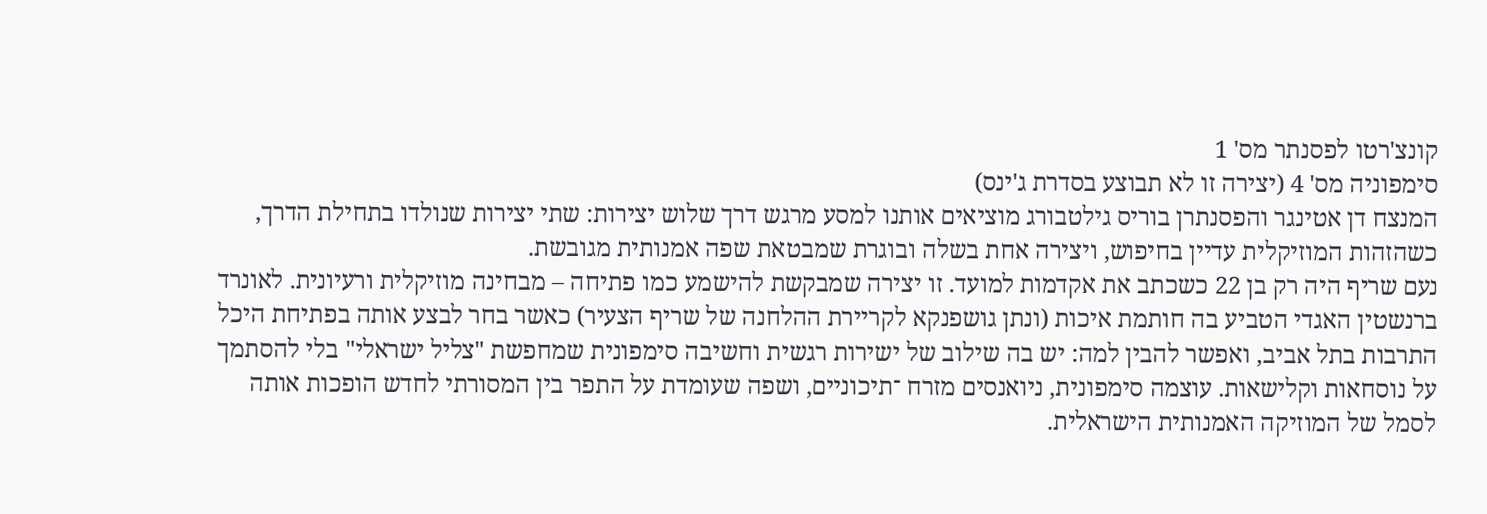קונצ'רטו לפסנתר מס' 1
סימפוניה מס' 4 (יצירה זו לא תבוצע בסדרת ג'ינס)
המנצח דן אטינגר והפסנתרן בוריס גילטבורג מוציאים אותנו למסע מרגש דרך שלוש יצירות: שתי יצירות שנולדו בתחילת הדרך, כשהזהות המוזיקלית עדיין בחיפוש, ויצירה אחת בשלה ובוגרת שמבטאת שפה אמנותית מגובשת.
נעם שריף היה רק בן 22 כשכתב את אקדמות למועד. זו יצירה שמבקשת להישמע כמו פתיחה – מבחינה מוזיקלית ורעיונית. לאונרד ברנשטין האגדי הטביע בה חותמת איכות (ונתן גושפנקא לקריירת ההלחנה של שריף הצעיר) כאשר בחר לבצע אותה בפתיחת היכל התרבות בתל אביב, ואפשר להבין למה: יש בה שילוב של ישירות רגשית וחשיבה סימפונית שמחפשת "צליל ישראלי" בלי להסתמך על נוסחאות וקלישאות. עוצמה סימפונית, ניואנסים מזרח ־תיכוניים, ושפה שעומדת על התפר בין המסורתי לחדש הופכות אותה לסמל של המוזיקה האמנותית הישראלית.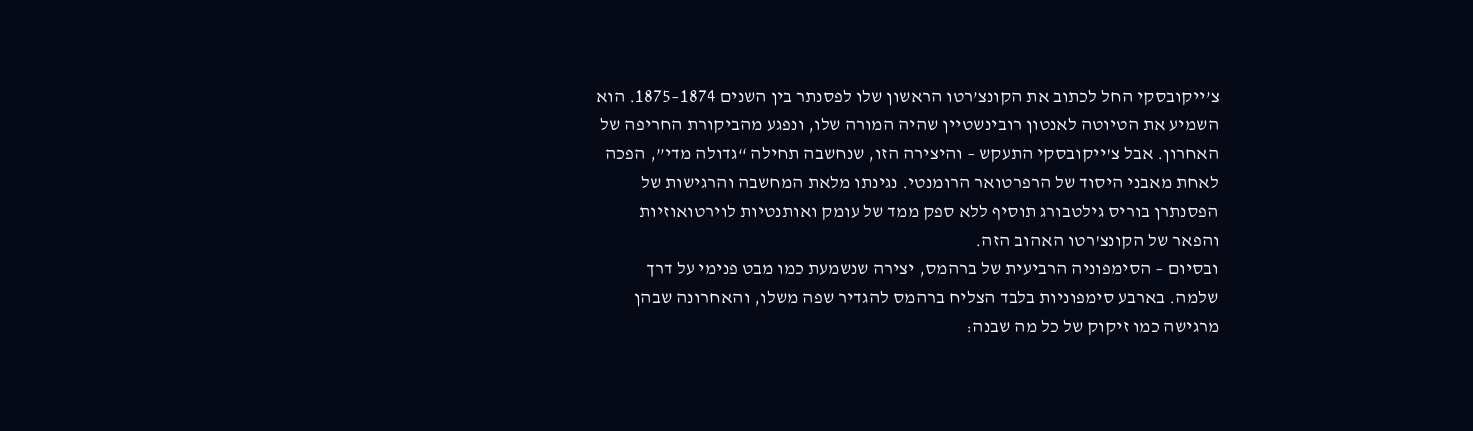צ’ייקובסקי החל לכתוב את הקונצ’רטו הראשון שלו לפסנתר בין השנים 1874–1875. הוא השמיע את הטיוטה לאנטון רובינשטיין שהיה המורה שלו, ונפגע מהביקורת החריפה של האחרון. אבל צ'ייקובסקי התעקש – והיצירה הזו, שנחשבה תחילה “גדולה מדי”, הפכה לאחת מאבני היסוד של הרפרטואר הרומנטי. נגינתו מלאת המחשבה והרגישות של הפסנתרן בוריס גילטבורג תוסיף ללא ספק ממד של עומק ואותנטיות לוירטואוזיות והפאר של הקונצ'רטו האהוב הזה.
ובסיום – הסימפוניה הרביעית של ברהמס, יצירה שנשמעת כמו מבט פנימי על דרך שלמה. בארבע סימפוניות בלבד הצליח ברהמס להגדיר שפה משלו, והאחרונה שבהן מרגישה כמו זיקוק של כל מה שבנה: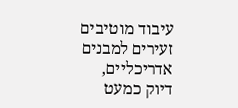עיבוד מוטיבים זעירים למבנים אדריכליים, דיוק כמעט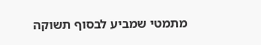מתמטי שמביע לבסוף תשוקה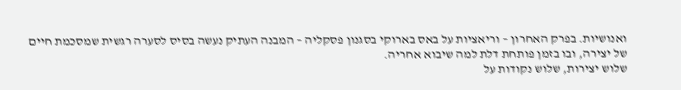ואנושיות. בפרק האחרון – וריאציות על באס בארוקי בסגנון פסקליה – המבנה העתיק נעשה בסיס לסערה רגשית שמסכמת חיים של יצירה, ובו בזמן פותחת דלת למה שיבוא אחריה.
שלוש יצירות, שלוש נקודות על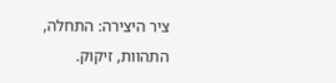ציר היצירה: התחלה, התהוות, זיקוק.